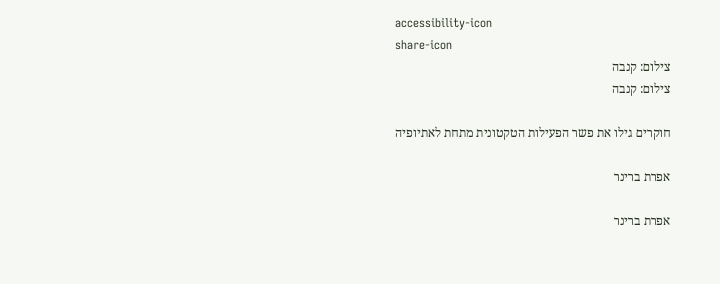accessibility-icon
share-icon
צילום: קנבה
צילום: קנבה

חוקרים גילו את פשר הפעילות הטקטונית מתחת לאתיופיה

אפרת ברינר

אפרת ברינר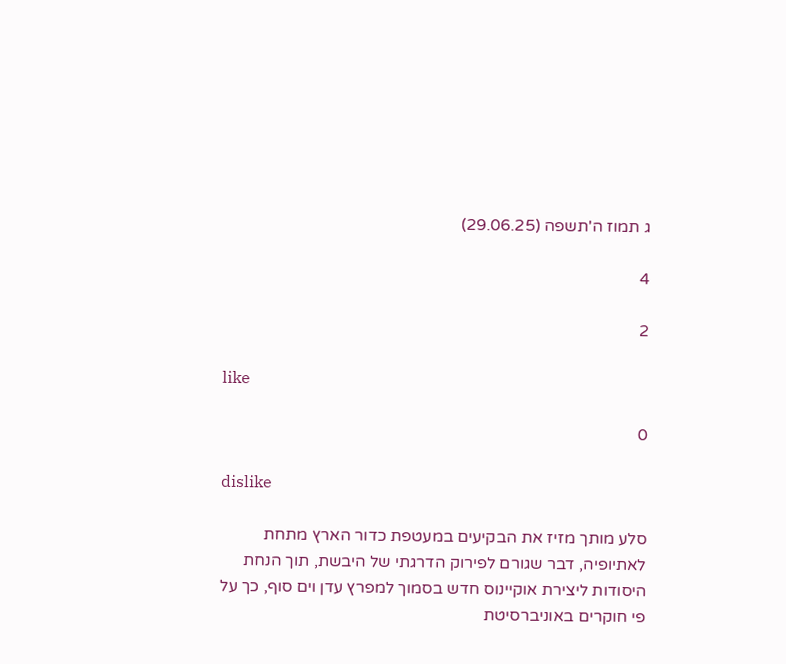ג תמוז ה'תשפה (29.06.25)

4

2

like

0

dislike

סלע מותך מזיז את הבקיעים במעטפת כדור הארץ מתחת לאתיופיה, דבר שגורם לפירוק הדרגתי של היבשת, תוך הנחת היסודות ליצירת אוקיינוס חדש בסמוך למפרץ עדן וים סוף, כך על פי חוקרים באוניברסיטת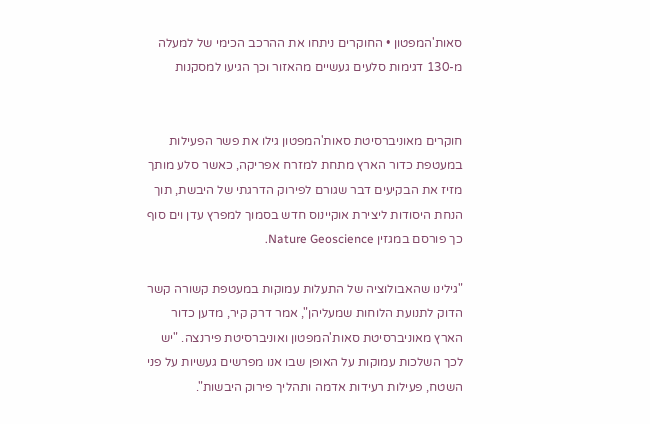סאות'המפטון • החוקרים ניתחו את ההרכב הכימי של למעלה מ-130 דגימות סלעים געשיים מהאזור וכך הגיעו למסקנות


חוקרים מאוניברסיטת סאות'המפטון גילו את פשר הפעילות במעטפת כדור הארץ מתחת למזרח אפריקה, כאשר סלע מותך מזיז את הבקיעים דבר שגורם לפירוק הדרגתי של היבשת, תוך הנחת היסודות ליצירת אוקיינוס חדש בסמוך למפרץ עדן וים סוף כך פורסם במגזין Nature Geoscience.

"גילינו שהאבולוציה של התעלות עמוקות במעטפת קשורה קשר הדוק לתנועת הלוחות שמעליהן", אמר דרק קיר, מדען כדור הארץ מאוניברסיטת סאות'המפטון ואוניברסיטת פירנצה. "יש לכך השלכות עמוקות על האופן שבו אנו מפרשים געשיות על פני השטח, פעילות רעידות אדמה ותהליך פירוק היבשות".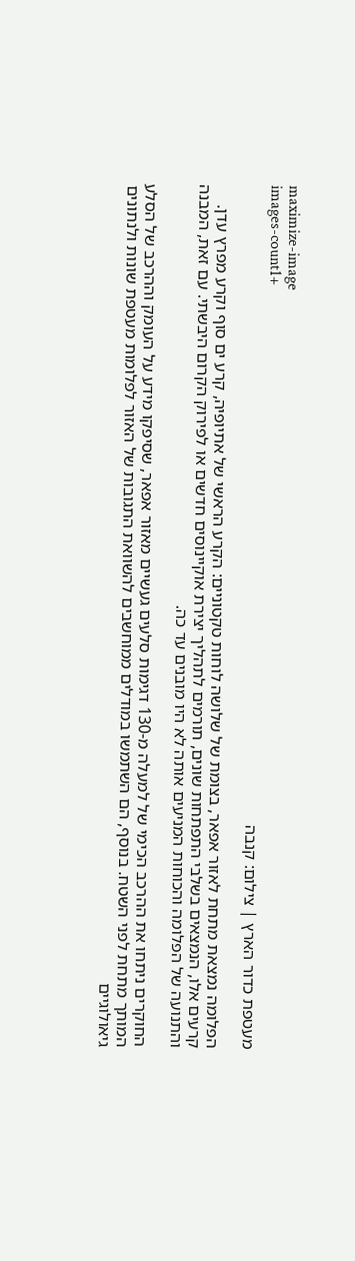maximize-image
images-count1+
מעטפת כדור הארץ | צילום: קנבה

הפלומה נמצאת מתחת לאזור אפאר, בצומת של שלושה לוחות טקטוניים: הקרע הראשי של אתיופיה, קרע ים סוף וקרע מפרץ עדן. קרעים אלו, הנמצאים בשלבי התפתחות שונים, תורמים לתהליך יצירת אוקיינוסים חדשים או לפירוק הקרום היבשתי. עם זאת, המבנה והתנועה של הפלומה והכוחות המניעים אותה לא היו מובנים עד כה.

החוקרים ניתחו את ההרכב הכימי של למעלה מ-130 דגימות סלעים געשיים מאזור אפאר, שסיפקו מידע על העומק וההרכב של הסלע המותך מתחת לפני השטח. בנוסף, הם השתמשו במודלים ממוחשבים להשוואת התגובות של האזור לפלומות מעטפת שונות ולנתונים גיאולוגיים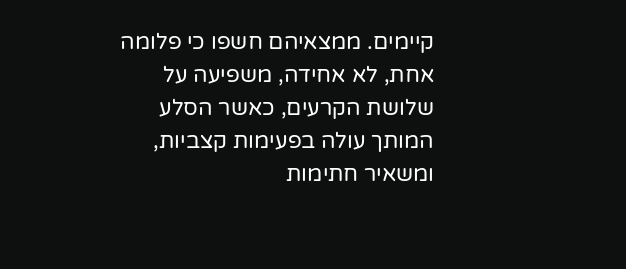קיימים. ממצאיהם חשפו כי פלומה אחת, לא אחידה, משפיעה על שלושת הקרעים, כאשר הסלע המותך עולה בפעימות קצביות, ומשאיר חתימות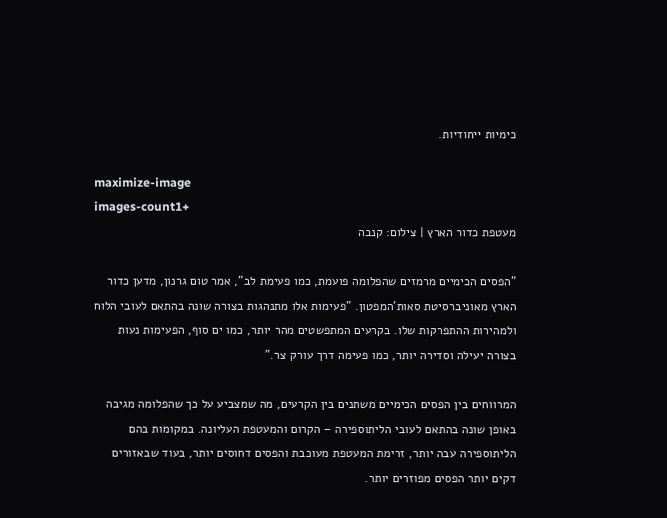כימיות ייחודיות.

maximize-image
images-count1+
מעטפת כדור הארץ | צילום: קנבה

"הפסים הכימיים מרמזים שהפלומה פועמת, כמו פעימת לב", אמר טום גרנון, מדען כדור הארץ מאוניברסיטת סאות'המפטון. "פעימות אלו מתנהגות בצורה שונה בהתאם לעובי הלוח ולמהירות ההתפרקות שלו. בקרעים המתפשטים מהר יותר, כמו ים סוף, הפעימות נעות בצורה יעילה וסדירה יותר, כמו פעימה דרך עורק צר."

המרווחים בין הפסים הכימיים משתנים בין הקרעים, מה שמצביע על כך שהפלומה מגיבה באופן שונה בהתאם לעובי הליתוספירה – הקרום והמעטפת העליונה. במקומות בהם הליתוספירה עבה יותר, זרימת המעטפת מעוכבת והפסים דחוסים יותר, בעוד שבאזורים דקים יותר הפסים מפוזרים יותר.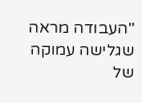"העבודה מראה שגלישה עמוקה של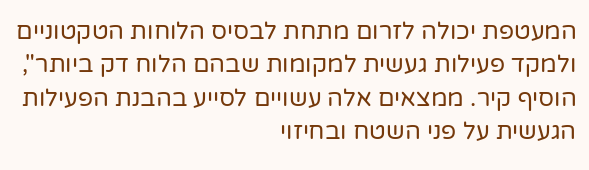המעטפת יכולה לזרום מתחת לבסיס הלוחות הטקטוניים ולמקד פעילות געשית למקומות שבהם הלוח דק ביותר", הוסיף קיר. ממצאים אלה עשויים לסייע בהבנת הפעילות הגעשית על פני השטח ובחיזוי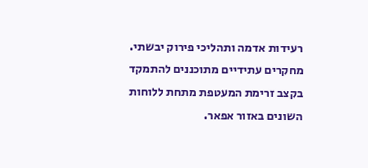רעידות אדמה ותהליכי פירוק יבשתי. מחקרים עתידיים מתוכננים להתמקד בקצב זרימת המעטפת מתחת ללוחות השונים באזור אפאר.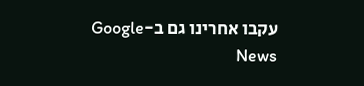עקבו אחרינו גם ב-Google News